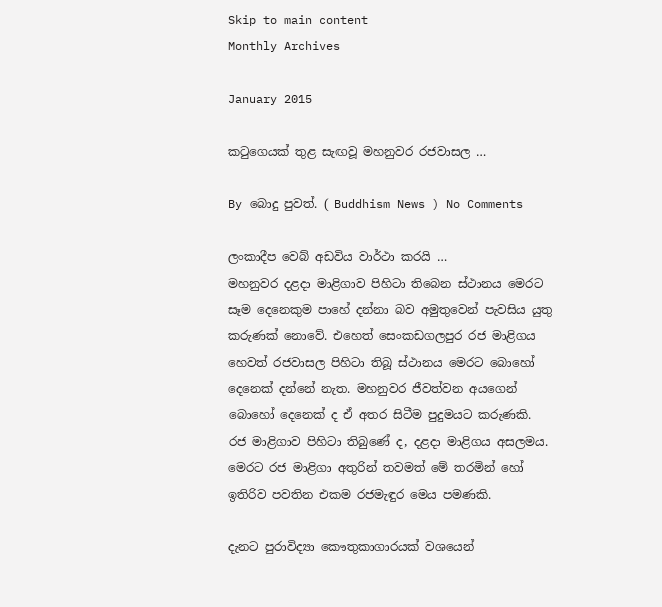Skip to main content
Monthly Archives

January 2015

කටුගෙයක් තුළ සැඟවූ මහනුවර රජවාසල …

By බොදු පුවත්. ( Buddhism News ) No Comments

ලංකාදීප වෙබ් අඩවිය වාර්ථා කරයි …
මහනුවර දළදා මාළිගාව පිහිටා තිබෙන ස්ථානය මෙරට සෑම දෙනෙකුම පාහේ දන්නා බව අමුතුවෙන් පැවසිය යුතු කරුණක් නොවේ. එහෙත් සෙංකඩගලපුර රජ මාළිගය හෙවත් රජවාසල පිහිටා තිබූ ස්ථානය මෙරට බොහෝ දෙනෙක් දන්නේ නැත. මහනුවර ජීවත්වන අයගෙන් බොහෝ දෙනෙක් ද ඒ අතර සිටීම පුදුමයට කරුණකි. රජ මාළිගාව පිහිටා තිබුණේ ද, දළදා මාළිගය අසලමය. මෙරට රජ මාළිගා අතුරින් තවමත් මේ තරමින් හෝ ඉතිරිව පවතින එකම රජමැඳුර මෙය පමණකි.

දැනට පුරාවිද්‍යා කෞතුකාගාරයක් වශයෙන්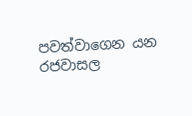පවත්වාගෙන යන රජවාසල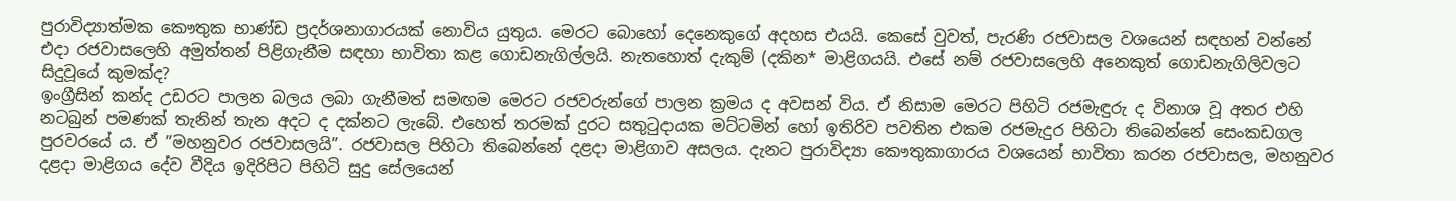පුරාවිද්‍යාත්මක කෞතුක භාණ්ඩ ප්‍රදර්ශනාගාරයක් නොවිය යුතුය. මෙරට බොහෝ දෙනෙකුගේ අදහස එයයි. කෙසේ වුවත්, පැරණි රජවාසල වශයෙන් සඳහන් වන්නේ එදා රජවාසලෙහි අමුත්තන් පිළිගැනීම සඳහා භාවිතා කළ ගොඩනැගිල්ලයි. නැතහොත් දැකුම් (දකින* මාළිගයයි. එසේ නම් රජවාසලෙහි අනෙකුත් ගොඩනැගිලිවලට සිදුවූයේ කුමක්ද?
ඉංග්‍රීසින් කන්ද උඩරට පාලන බලය ලබා ගැනීමත් සමඟම මෙරට රජවරුන්ගේ පාලන ක්‍රමය ද අවසන් විය. ඒ නිසාම මෙරට පිහිටි රජමැඳුරු ද විනාශ වූ අතර එහි නටබුන් පමණක් තැනින් තැන අදට ද දක්නට ලැබේ. එහෙත් තරමක් දුරට සතුටුදායක මට්ටමින් හෝ ඉතිරිව පවතින එකම රජමැදුර පිහිටා තිබෙන්නේ සෙංකඩගල පුරවරයේ ය. ඒ ”මහනුවර රජවාසලයි”. රජවාසල පිහිටා තිබෙන්නේ දළදා මාළිගාව අසලය. දැනට පුරාවිද්‍යා කෞතුකාගාරය වශයෙන් භාවිතා කරන රජවාසල, මහනුවර දළදා මාළිගය දේව වීදිය ඉදිරිපිට පිහිටි සුදු සේලයෙන්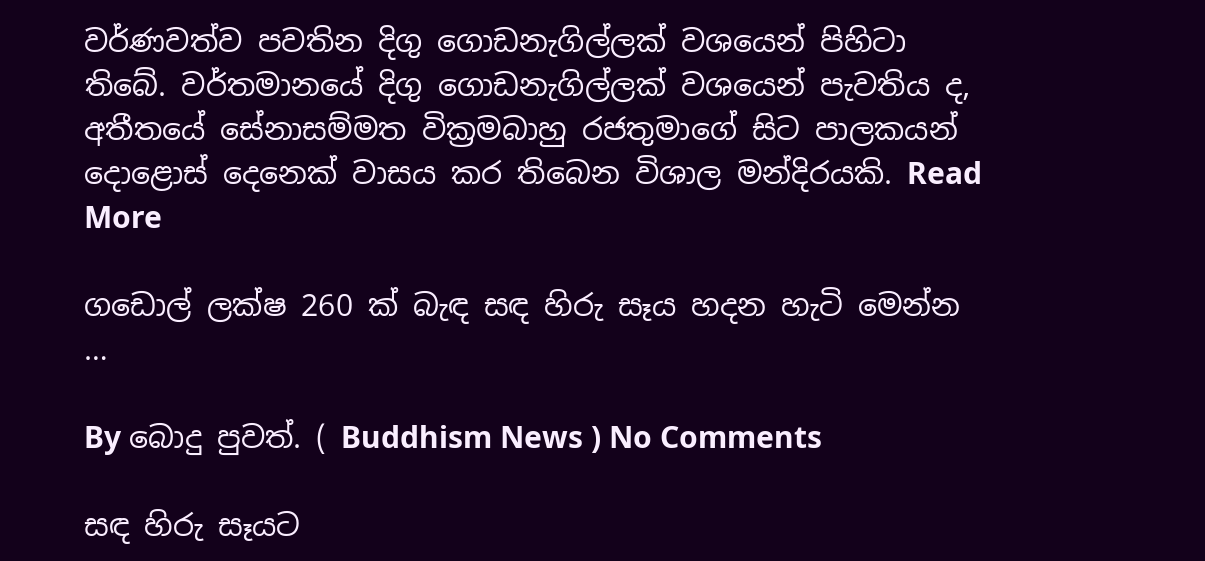වර්ණවත්ව පවතින දිගු ගොඩනැගිල්ලක් වශයෙන් පිහිටා තිබේ. වර්තමානයේ දිගු ගොඩනැගිල්ලක් වශයෙන් පැවතිය ද, අතීතයේ සේනාසම්මත වික්‍රමබාහු රජතුමාගේ සිට පාලකයන් දොළොස් දෙනෙක් වාසය කර තිබෙන විශාල මන්දිරයකි. Read More

ගඩොල් ලක්ෂ 260 ක් බැඳ සඳ හිරු සෑය හදන හැටි මෙන්න …

By බොදු පුවත්. ( Buddhism News ) No Comments

සඳ හිරු සෑයට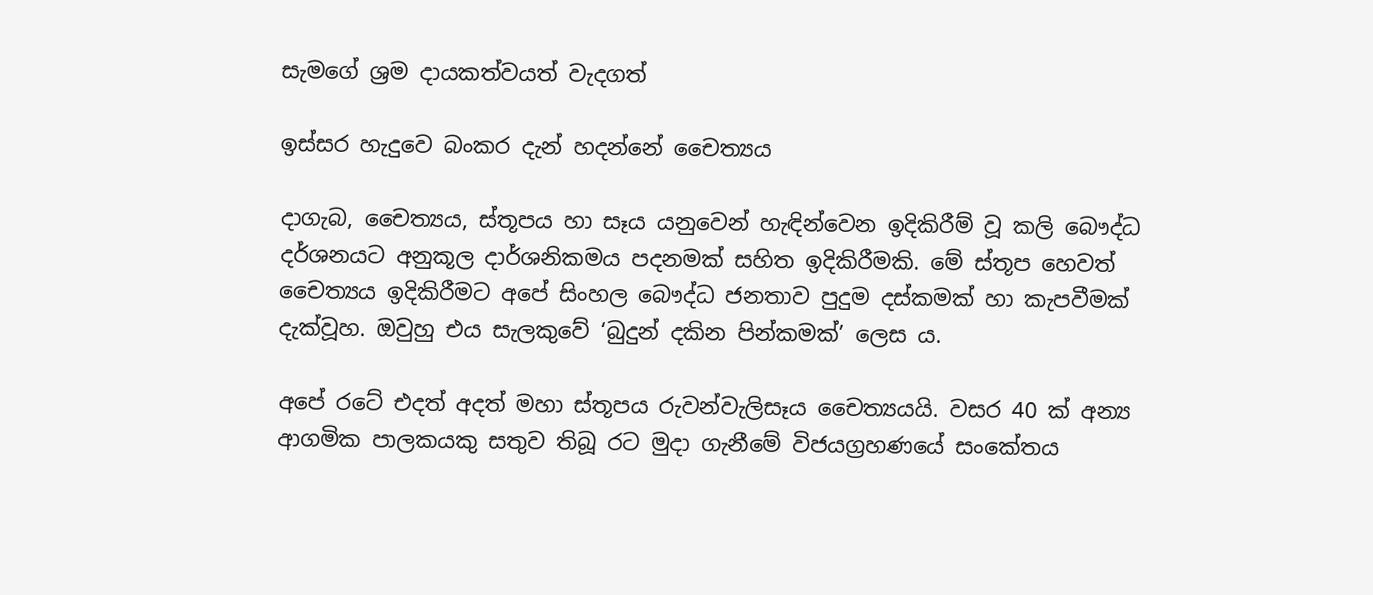සැමගේ ශ්‍රම දායකත්වයත් වැදගත්

ඉස්සර හැදුවෙ බංකර දැන් හදන්නේ චෛත්‍යය

දාගැබ, චෛත්‍යය, ස්තූපය හා සෑය යනුවෙන් හැඳින්වෙන ඉදිකිරීම් වූ කලි බෞද්ධ දර්ශනයට අනුකූල දාර්ශනිකමය පදනමක් සහිත ඉදිකිරීමකි. මේ ස්තූප හෙවත් චෛත්‍යය ඉදිකිරීමට අපේ සිංහල බෞද්ධ ජනතාව පුදුම දස්කමක් හා කැපවීමක් දැක්වූහ. ඔවුහු එය සැලකුවේ ‘බුදුන් දකින පින්කමක්’ ලෙස ය.

අපේ රටේ එදත් අදත් මහා ස්තූපය රුවන්වැලිසෑය චෛත්‍යයයි. වසර 40 ක් අන්‍ය ආගමික පාලකයකු සතුව තිබූ රට මුදා ගැනීමේ විජයග්‍රහණයේ සංකේතය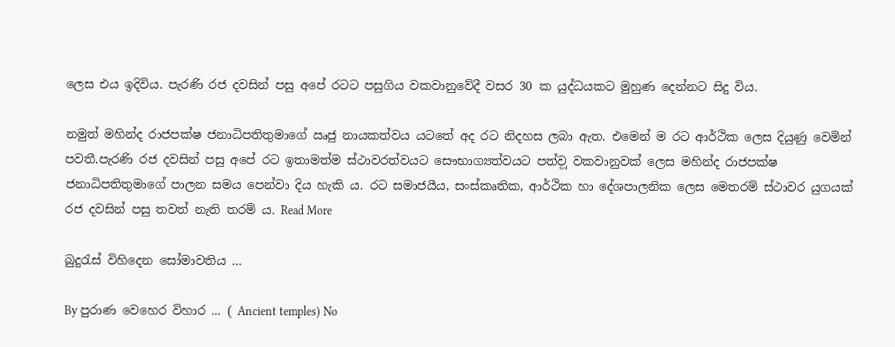ලෙස එය ඉදිවිය. පැරණි රජ දවසින් පසු අපේ රටට පසුගිය වකවානුවේදී වසර 30 ක යුද්ධයකට මුහුණ දෙන්නට සිදු විය.

නමුත් මහින්ද රාජපක්ෂ ජනාධිපතිතුමාගේ ඍජු නායකත්වය යටතේ අද රට නිදහස ලබා ඇත. එමෙන් ම රට ආර්ථික ලෙස දියුණු වෙමින් පවතී.පැරණි රජ දවසින් පසු අපේ රට ඉතාමත්ම ස්ථාවරත්වයට සෞභාග්‍යත්වයට පත්ව‍ූ වකවානුවක් ලෙස මහින්ද රාජපක්ෂ ජනාධිපතිතුමාගේ පාලන සමය පෙන්වා දිය හැකි ය. රට සමාජයීය, සංස්කෘතික, ආර්ථික හා දේශපාලනික ලෙස මෙතරම් ස්ථාවර යුගයක් රජ දවසින් පසු තවත් නැති තරම් ය. Read More

බුදුරැස් විහිදෙන සෝමාවතිය …

By පුරාණ වෙහෙර විහාර ... ( Ancient temples) No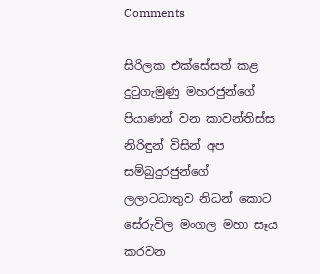Comments

සිරිලක එක්‌සේසත් කළ දුටුගැමුණු මහරජුන්ගේ පියාණන් වන කාවන්තිස්‌ස නිරිඳුන් විසින් අප සම්බුදුරජුන්ගේ ලලාටධාතුව නිධන් කොට සේරුවිල මංගල මහා සෑය කරවන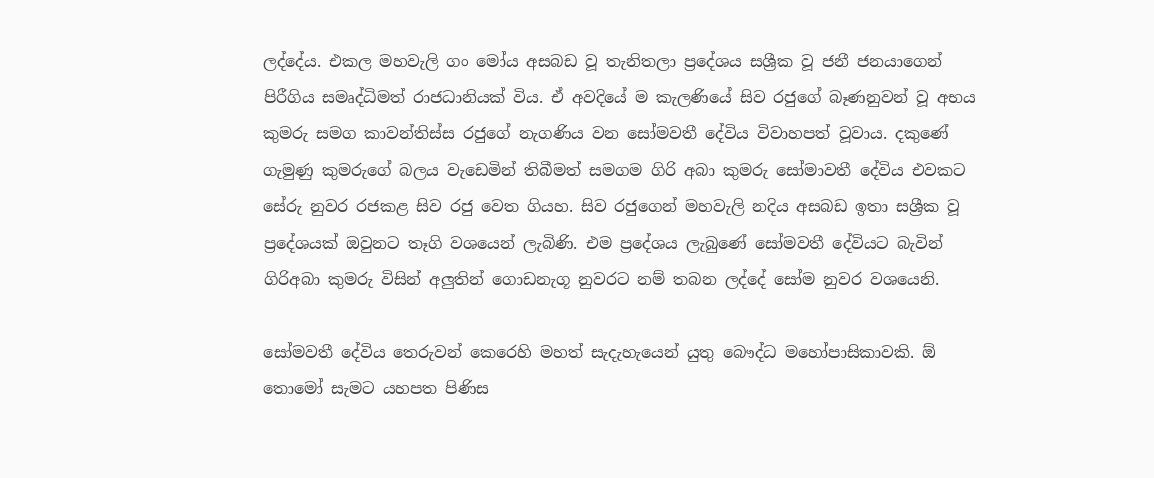ලද්දේය. එකල මහවැලි ගං මෝය අසබඩ වූ තැනිතලා ප්‍රදේශය සශ්‍රීක වූ ජනී ජනයාගෙන් පිරීගිය සමෘද්ධිමත් රාජධානියක්‌ විය. ඒ අවදියේ ම කැලණියේ සිව රජුගේ බෑණනුවන් වූ අභය කුමරු සමග කාවන්තිස්‌ස රජුගේ නැගණිය වන සෝමවතී දේවිය විවාහපත් වූවාය. දකුණේ ගැමුණු කුමරුගේ බලය වැඩෙමින් තිබීමත් සමගම ගිරි අබා කුමරු සෝමාවතී දේවිය එවකට සේරු නුවර රජකළ සිව රජු වෙත ගියහ. සිව රජුගෙන් මහවැලි නදිය අසබඩ ඉතා සශ්‍රීක වූ ප්‍රදේශයක්‌ ඔවුනට තෑගි වශයෙන් ලැබිණි. එම ප්‍රදේශය ලැබුණේ සෝමවතී දේවියට බැවින් ගිරිඅබා කුමරු විසින් අලුතින් ගොඩනැගූ නුවරට නම් තබන ලද්දේ සෝම නුවර වශයෙනි.

සෝමවතී දේවිය තෙරුවන් කෙරෙහි මහත් සැදැහැයෙන් යුතු බෞද්ධ මහෝපාසිකාවකි. ඕ තොමෝ සැමට යහපත පිණිස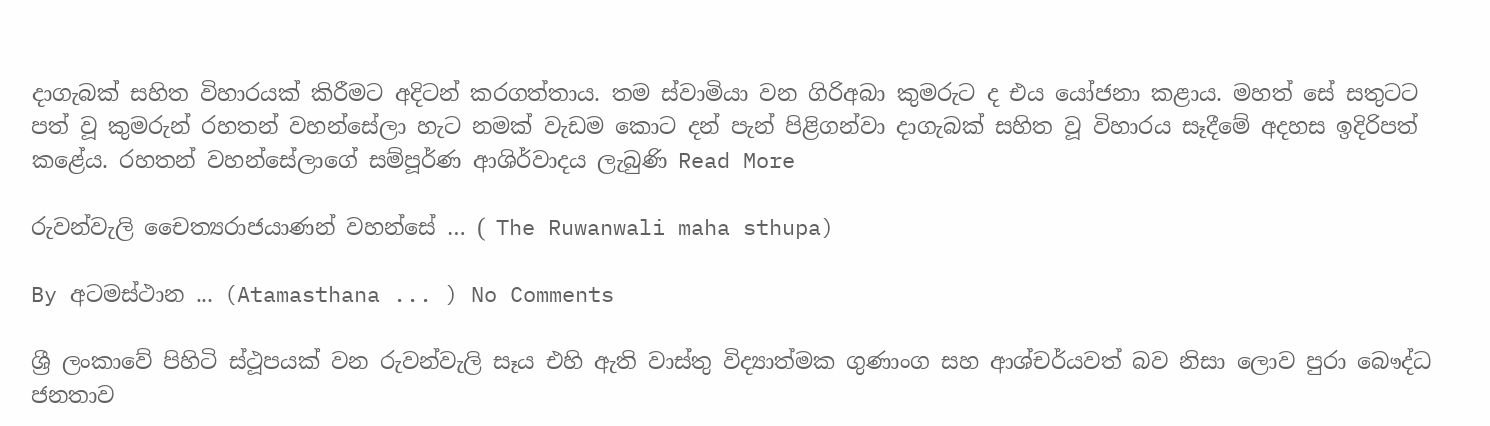දාගැබක්‌ සහිත විහාරයක්‌ කිරීමට අදිටන් කරගත්තාය. තම ස්‌වාමියා වන ගිරිඅබා කුමරුට ද එය යෝජනා කළාය. මහත් සේ සතුටට පත් වූ කුමරුන් රහතන් වහන්සේලා හැට නමක්‌ වැඩම කොට දන් පැන් පිළිගන්වා දාගැබක්‌ සහිත වූ විහාරය සෑදීමේ අදහස ඉදිරිපත් කළේය. රහතන් වහන්සේලාගේ සම්පූර්ණ ආශිර්වාදය ලැබුණි Read More

රුවන්වැලි චෛත්‍යරාජයාණන් වහන්සේ … ( The Ruwanwali maha sthupa)

By අටමස්ථාන ... (Atamasthana ... ) No Comments

ශ්‍රී ලංකාවේ පිහිටි ස්ථූපයක් වන රුවන්වැලි සෑය එහි ඇති වාස්තු විද්‍යාත්මක ගුණාංග සහ ආශ්චර්යවත් බව නිසා ලොව පුරා බෞද්ධ ජනතාව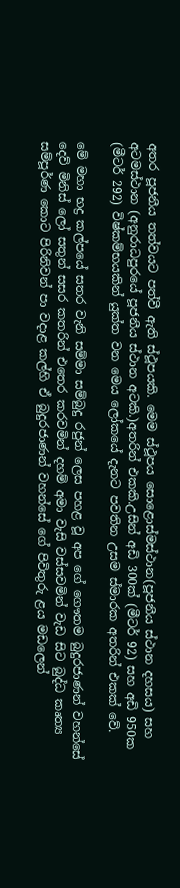අතර පූජනීය තත්වයට පත්වී ඇති ස්ථූපයකි. මෙම ස්ථූපය සොළොස්මස්ථාන(පූජනීය ස්ථාන දහසය) සහ අටමස්ථාන (අනුරාධපුරයේ පූජනීය ස්ථාන අටකි.)අතරින් එකකි.උසින් අඩි 300ක් (මීටර් 92) සහ අඩි 950ක (මීටර් 292) විෂ්කම්භයකින් යුක්ත වන මෙය ලෝකයේ දැනට පවතින උසම ස්මාරක අතරින් එකක් වේ.

මේ මහා භද්‍ර කල්පයේ සතර වැනි සම්මා සම්බුදු රජුන් ලෙස පහළ වූ අප ගේ ගෞතම බුදුරජාණන් වහන්සේ දෙව් මිනිස් ලෝ සතුන් සසර කතරින් එතෙර කරවමින් දහම් අමා වැසි වස්සවමින් වැඩ සිට බුද්ධ කෘත්‍ය සම්පූර්ණ කොට පිරිනිවන් පා වදාළ කල්හි ඒ බුදුරජාණන් වහන්සේ ගේ පිවිතුරු ළය මඩලෙන්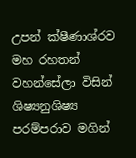උපන් ක්ෂීණාශ්රව මහ රහතන් වහන්සේලා විසින් ශිෂ්‍යනුශිෂ්‍ය පරම්පරාව මගින්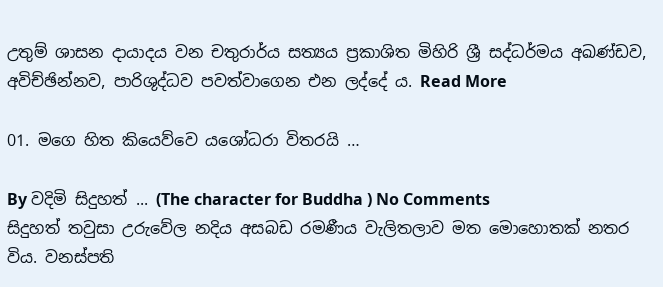උතුම් ශාසන දායාදය වන චතුරාර්ය සත්‍යය ප්‍රකාශිත මිහිරි ශ්‍රී සද්ධර්මය අඛණ්ඩව, අවිච්ඡින්නව, පාරිශුද්ධව පවත්වාගෙන එන ලද්දේ ය. Read More

01. මගෙ හිත කියෙව්වෙ යශෝධරා විතරයි …

By වදිමි සිදුහත් ... (The character for Buddha ) No Comments
සිදුහත් තවුසා උරුවේල නදිය අසබඩ රමණීය වැලිතලාව මත මොහොතක්‌ නතර විය. වනස්‌පති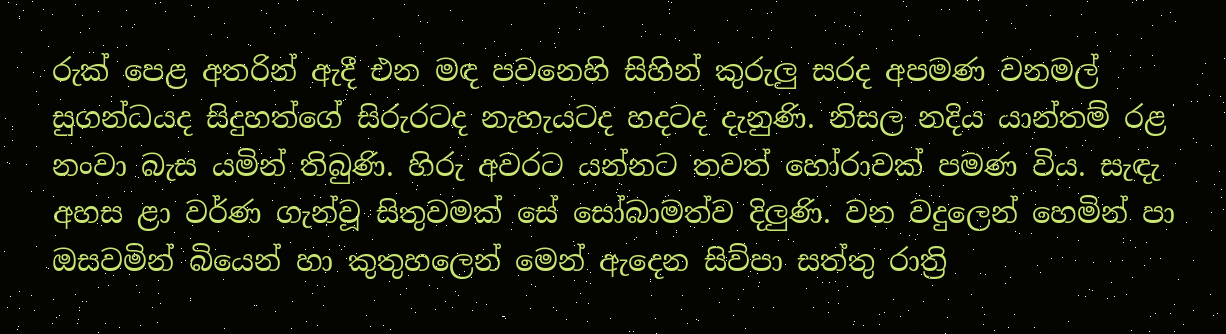රුක්‌ පෙළ අතරින් ඇදී එන මඳ පවනෙහි සිහින් කුරුලු සරද අපමණ වනමල් සුගන්ධයද සිදුහත්ගේ සිරුරටද නැහැයටද හදටද දැනුණි. නිසල නදිය යාන්තම් රළ නංවා බැස යමින් තිබුණි. හිරු අවරට යන්නට තවත් හෝරාවක්‌ පමණ විය. සැඳැ අහස ළා වර්ණ ගැන්වූ සිතුවමක්‌ සේ සෝබාමත්ව දිලුණි. වන වදුලෙන් හෙමින් පා ඔසවමින් බියෙන් හා කුතුහලෙන් මෙන් ඇදෙන සිව්පා සත්තු රාත්‍රි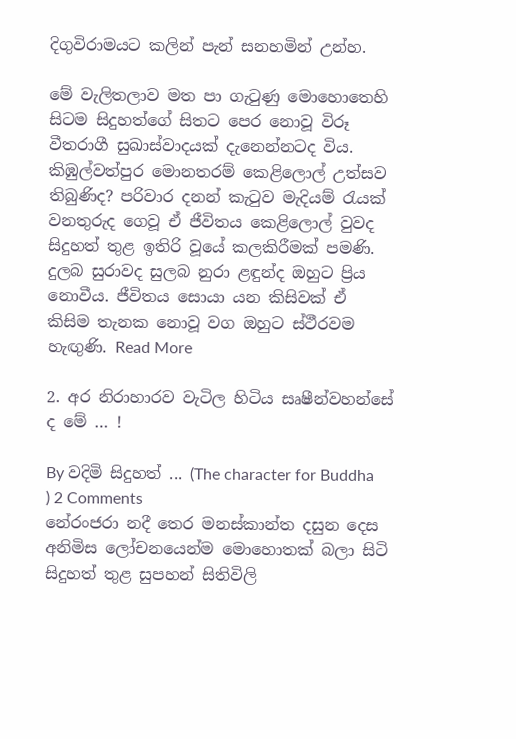දිගුවිරාමයට කලින් පැන් සනහමින් උන්හ.

මේ වැලිතලාව මත පා ගැටුණු මොහොතෙහි සිටම සිදුහත්ගේ සිතට පෙර නොවූ විරූ වීතරාගී සුඛාස්‌වාදයක්‌ දැනෙන්නටද විය. කිඹුල්වත්පුර මොනතරම් කෙළිලොල් උත්සව තිබුණිද? පරිවාර දනන් කැටුව මැදියම් රැයක්‌ වනතුරුද ගෙවූ ඒ ජීවිතය කෙළිලොල් වුවද සිදුහත් තුළ ඉතිරි වූයේ කලකිරීමක්‌ පමණි. දුලබ සුරාවද සුලබ නුරා ළඳුන්ද ඔහුට ප්‍රිය නොවීය. ජීවිතය සොයා යන කිසිවක්‌ ඒ කිසිම තැනක නොවූ වග ඔහුට ස්‌ථීරවම හැඟුණි. Read More

2. අර නිරාහාරව වැටිල හිටිය සෘෂීන්වහන්සේ ද මේ … !

By වදිමි සිදුහත් ... (The character for Buddha ) 2 Comments
නේරංජරා නදී තෙර මනස්‌කාන්ත දසුන දෙස අනිමිස ලෝචනයෙන්ම මොහොතක්‌ බලා සිටි සිදුහත් තුළ සුපහන් සිතිවිලි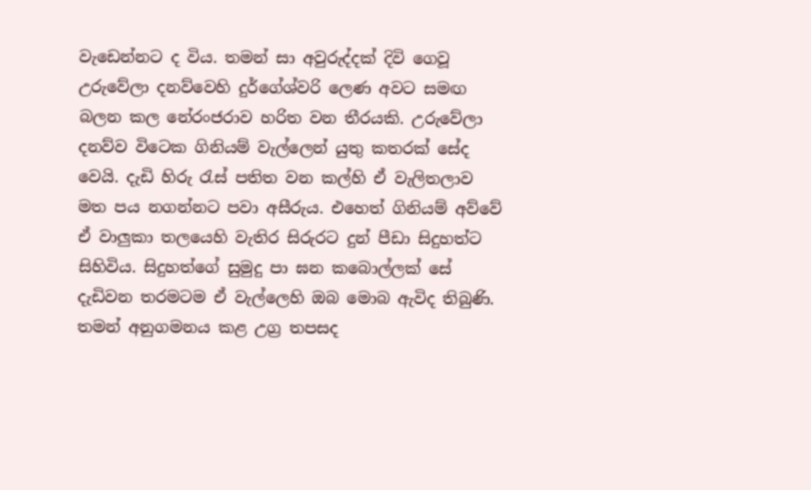වැඩෙන්නට ද විය. තමන් සා අවුරුද්දක්‌ දිවි ගෙවූ උරුවේලා දනව්වෙහි දුර්ගේශ්වරි ලෙණ අවට සමඟ බලන කල නේරංජරාව හරිත වන තීරයකි. උරුවේලා දනව්ව විටෙක ගිනියම් වැල්ලෙන් යුතු කතරක්‌ සේද වෙයි. දැඩි හිරු රැස්‌ පතිත වන කල්හි ඒ වැලිතලාව මත පය නගන්නට පවා අසීරුය. එහෙත් ගිනියම් අව්වේ ඒ වාලුකා තලයෙහි වැතිර සිරුරට දුන් පීඩා සිදුහත්ට සිහිවිය. සිදුහත්ගේ සුමුදු පා ඝන කබොල්ලක්‌ සේ දැඩිවන තරමටම ඒ වැල්ලෙහි ඔබ මොබ ඇවිද තිබුණි. තමන් අනුගමනය කළ උග්‍ර තපසද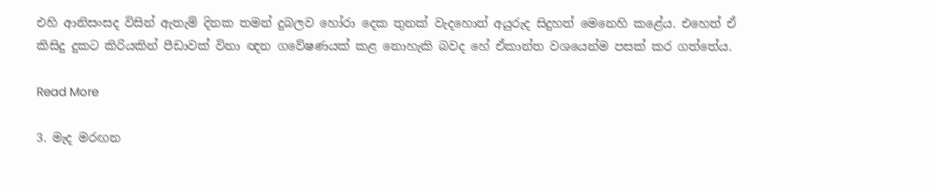එහි ආනිසංසද විසින් ඇතැම් දිනක තමන් දුබලව හෝරා දෙක තුනක්‌ වැදහොත් අයුරුද සිදුහත් මෙනෙහි කළේය. එහෙත් ඒ කිසිදු දුකට කිරියකින් පීඩාවක්‌ විනා ඥන ගවේෂණයක්‌ කළ නොහැකි බවද හේ ඒකාන්ත වශයෙන්ම පසක්‌ කර ගත්තේය.

Read More

3. මැද මරඟන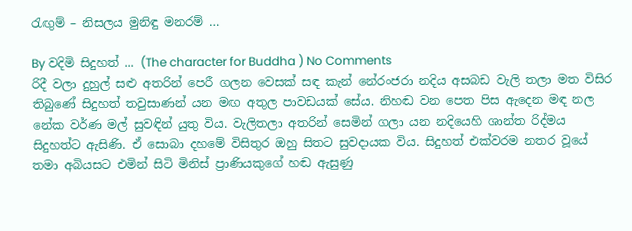රැඟුම් – නිසලය මුනිඳු මනරම් …

By වදිමි සිදුහත් ... (The character for Buddha ) No Comments
රිදී වලා දුහුල් සළු අතරින් පෙරී ගලන වෙසක්‌ සඳ කැන් නේරංජරා නදිය අසබඩ වැලි තලා මත විසිර තිබුණේ සිදුහත් තවුසාණන් යන මඟ අතුල පාවඩයක්‌ සේය. නිහඬ වන පෙත පිස ඇදෙන මඳ නල නේක වර්ණ මල් සුවඳින් යුතු විය. වැලිතලා අතරින් සෙමින් ගලා යන නදියෙහි ශාන්ත රිද්මය සිදුහත්ට ඇසිණි. ඒ සොබා දහමේ විසිතුර ඔහු සිතට සුවදායක විය. සිදුහත් එක්‌වරම නතර වූයේ තමා අබියසට එමින් සිටි මිනිස්‌ ප්‍රාණියකුගේ හඬ ඇසුණු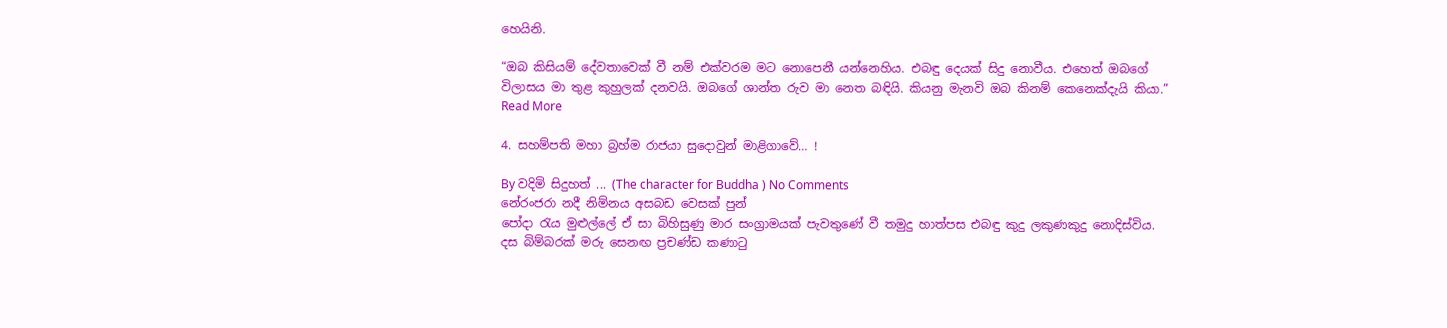හෙයිනි.

“ඔබ කිසියම් දේවතාවෙක්‌ වී නම් එක්‌වරම මට නොපෙනී යන්නෙහිය. එබඳු දෙයක්‌ සිදු නොවීය. එහෙත් ඔබගේ විලාසය මා තුළ කුහුලක්‌ දනවයි. ඔබගේ ශාන්ත රුව මා නෙත බඳියි. කියනු මැනවි ඔබ කිනම් කෙනෙක්‌දැයි කියා.” Read More

4. සහම්පති මහා බ්‍රහ්ම රාජයා සුදොවුන් මාළිගාවේ… !

By වදිමි සිදුහත් ... (The character for Buddha ) No Comments
නේරංජරා නදී නිම්නය අසබඩ වෙසක්‌ පුන්
පෝදා රැය මුළුල්ලේ ඒ සා බිහිසුණු මාර සංග්‍රාමයක්‌ පැවතුණේ වී තමුදු හාත්පස එබඳු කුදු ලකුණකුදු නොදිස්‌විය. දස බිම්බරක්‌ මරු සෙනඟ ප්‍රචණ්‌ඩ කණාටු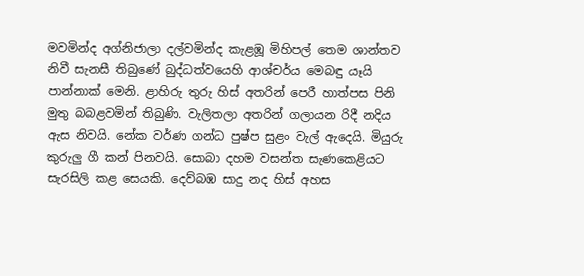මවමින්ද අග්නිජාලා දල්වමින්ද කැළඹූ මිහිපල් තෙම ශාන්තව නිවී සැනසී තිබුණේ බුද්ධත්වයෙහි ආශ්චර්ය මෙබඳු යෑයි පාන්නාක්‌ මෙනි. ළාහිරු තුරු හිස්‌ අතරින් පෙරී හාත්පස පිනි මුතු බබළවමින් තිබුණි. වැලිතලා අතරින් ගලායන රිදී නදිය ඇස නිවයි. නේක වර්ණ ගන්ධ පුෂ්ප සුළං වැල් ඇදෙයි. මියුරු කුරුලු ගී කන් පිනවයි. සොබා දහම වසන්ත සැණකෙළියට සැරසිලි කළ සෙයකි. දෙව්බඹ සාදු නද හිස්‌ අහස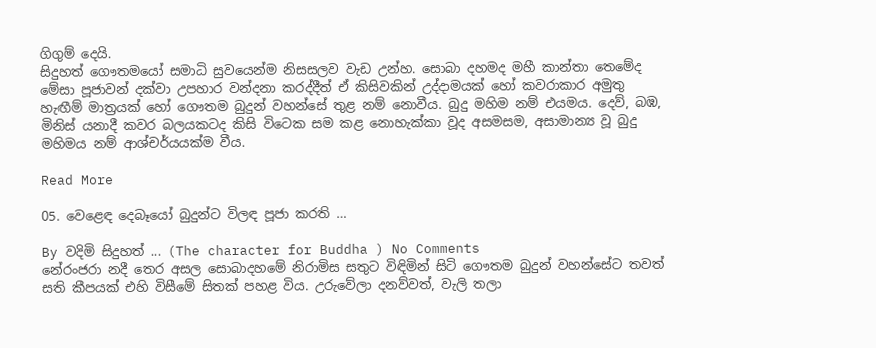ගිගුම් දෙයි.
සිදුහත් ගෞතමයෝ සමාධි සුවයෙන්ම නිසසලව වැඩ උන්හ. සොබා දහමද මහී කාන්තා තෙමේද මේසා පූජාවන් දක්‌වා උපහාර වන්දනා කරද්දීත් ඒ කිසිවකින් උද්දාමයක්‌ හෝ කවරාකාර අමුතු හැඟීම් මාත්‍රයක්‌ හෝ ගෞතම බුදුන් වහන්සේ තුළ නම් නොවීය. බුදු මහිම නම් එයමය. දෙව්, බඹ, මිනිස්‌ යනාදී කවර බලයකටද කිසි විටෙක සම කළ නොහැක්‌කා වූද අසමසම, අසාමාන්‍ය වූ බුදු මහිමය නම් ආශ්චර්යයක්‌ම වීය.

Read More

05. වෙළෙඳ දෙබෑයෝ බුදුන්ට විලඳ පූජා කරති …

By වදිමි සිදුහත් ... (The character for Buddha ) No Comments
නේරංජරා නදී තෙර අසල සොබාදහමේ නිරාමිස සතුට විඳිමින් සිටි ගෞතම බුදුන් වහන්සේට තවත් සති කීපයක්‌ එහි විසීමේ සිතක්‌ පහළ විය. උරුවේලා දනව්වත්, වැලි තලා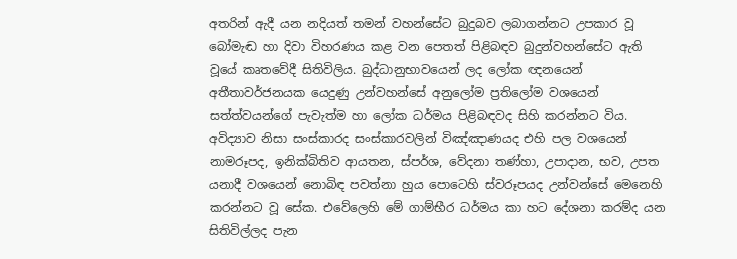අතරින් ඇදී යන නදියත් තමන් වහන්සේට බුදුබව ලබාගන්නට උපකාර වූ බෝමැඬ හා දිවා විහරණය කළ වන පෙතත් පිළිබඳව බුදුන්වහන්සේට ඇති වූයේ කෘතවේදී සිතිවිලිය. බුද්ධානුභාවයෙන් ලද ලෝක ඥනයෙන් අතීතාවර්ජනයක යෙදුණු උන්වහන්සේ අනුලෝම ප්‍රතිලෝම වශයෙන් සත්ත්වයන්ගේ පැවැත්ම හා ලෝක ධර්මය පිළිබඳවද සිහි කරන්නට විය.
අවිද්‍යාව නිසා සංස්‌කාරද සංස්‌කාරවලින් විඤ්ඤාණයද එහි පල වශයෙන් නාමරූපද, ඉනික්‌බිතිව ආයතන, ස්‌පර්ශ, වේදනා තණ්‌හා, උපාදාන, භව, උපත යනාදී වශයෙන් නොබිඳ පවත්නා හුය පොටෙහි ස්‌වරූපයද උන්වන්සේ මෙනෙහි කරන්නට වූ සේක. එවේලෙහි මේ ගාම්භීර ධර්මය කා හට දේශනා කරම්ද යන සිතිවිල්ලද පැන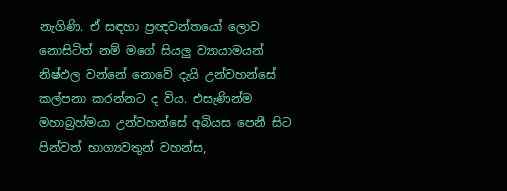නැගිණි. ඒ සඳහා ප්‍රඥවන්තයෝ ලොව නොසිටිත් නම් මගේ සියලු ව්‍යායාමයන් නිෂ්ඵල වන්නේ නොවේ දැයි උන්වහන්සේ කල්පනා කරන්නට ද විය. එසැණින්ම මහාබ්‍රහ්මයා උන්වහන්සේ අබියස පෙනී සිට පින්වත් භාග්‍යවතුන් වහන්ස,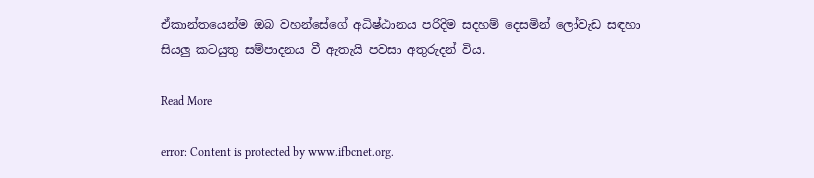ඒකාන්තයෙන්ම ඔබ වහන්සේගේ අධිෂ්ඨානය පරිදිම සදහම් දෙසමින් ලෝවැඩ සඳහා සියලු කටයුතු සම්පාදනය වී ඇතැයි පවසා අතුරුදන් විය.

Read More

error: Content is protected by www.ifbcnet.org.